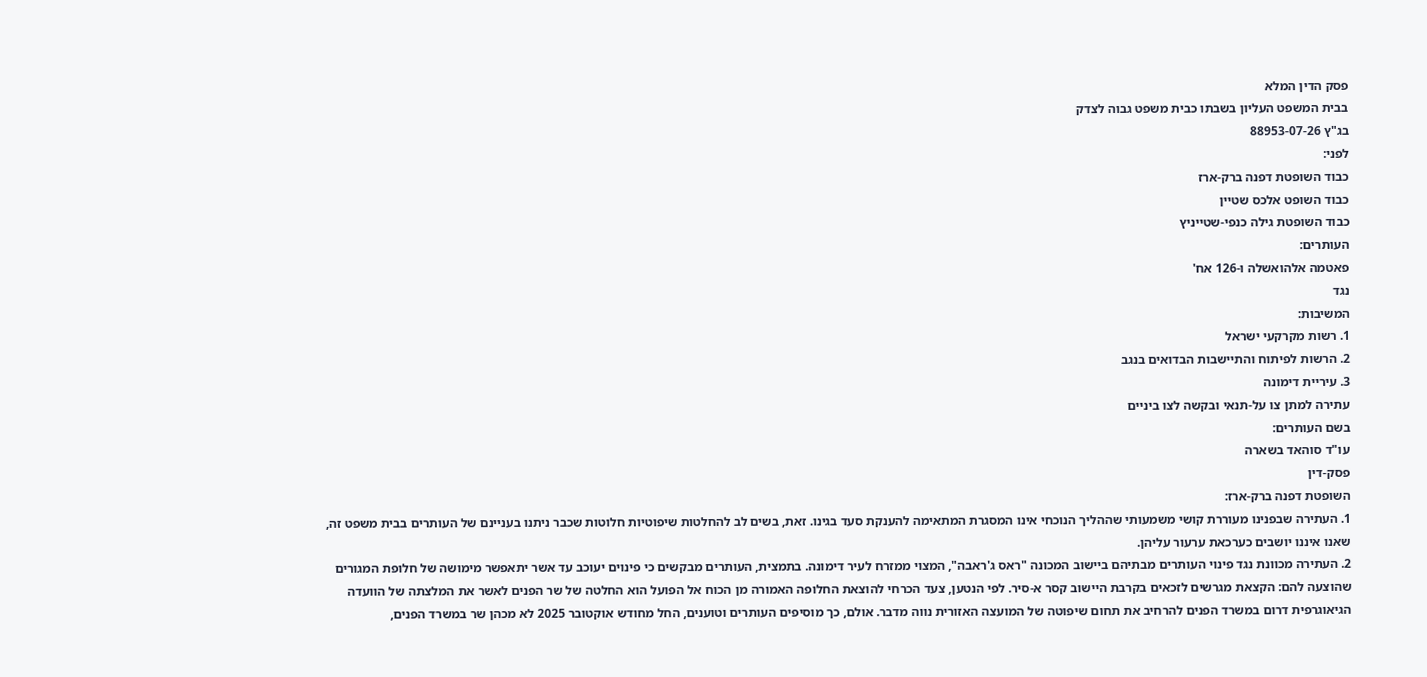פסק הדין המלא
בבית המשפט העליון בשבתו כבית משפט גבוה לצדק
בג"ץ 88953-07-26
לפני:
כבוד השופטת דפנה ברק-ארז
כבוד השופט אלכס שטיין
כבוד השופטת גילה כנפי-שטייניץ
העותרים:
פאטמה אלהואשלה ו-126 אח'
נגד
המשיבות:
1. רשות מקרקעי ישראל
2. הרשות לפיתוח והתיישבות הבדואים בנגב
3. עיריית דימונה
עתירה למתן צו על-תנאי ובקשה לצו ביניים
בשם העותרים:
עו"ד סוהאד בשארה
פסק-דין
השופטת דפנה ברק-ארז:
1. העתירה שבפנינו מעוררת קושי משמעותי שההליך הנוכחי אינו המסגרת המתאימה להענקת סעד בגינו. זאת, בשים לב להחלטות שיפוטיות חלוטות שכבר ניתנו בעניינם של העותרים בבית משפט זה, שאנו איננו יושבים כערכאת ערעור עליהן.
2. העתירה מכוונת נגד פינוי העותרים מבתיהם ביישוב המכונה "ראס ג'ראבה", המצוי ממזרח לעיר דימונה. בתמצית, העותרים מבקשים כי פינוים יעוכב עד אשר יתאפשר מימושה של חלופת המגורים שהוצעה להם: הקצאת מגרשים לזכאים בקרבת היישוב קסר א-סיר. לפי הנטען, צעד הכרחי להוצאת החלופה האמורה מן הכוח אל הפועל הוא החלטה של שר הפנים לאשר את המלצתה של הוועדה הגיאוגרפית דרום במשרד הפנים להרחיב את תחום שיפוטה של המועצה האזורית נווה מדבר. אולם, כך מוסיפים העותרים וטוענים, החל מחודש אוקטובר 2025 לא מכהן שר במשרד הפנים,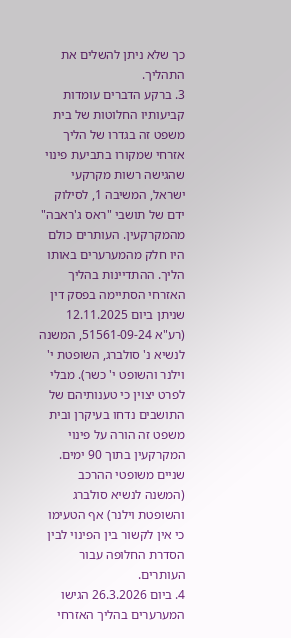כך שלא ניתן להשלים את התהליך.
3. ברקע הדברים עומדות קביעותיו החלוטות של בית משפט זה בגדרו של הליך אזרחי שמקורו בתביעת פינוי שהגישה רשות מקרקעי ישראל, המשיבה 1, לסילוק ידם של תושבי "ראס ג'ראבה" מהמקרקעין. העותרים כולם היו חלק מהמערערים באותו הליך. ההתדיינות בהליך האזרחי הסתיימה בפסק דין שניתן ביום 12.11.2025 (רע"א 51561-09-24, המשנה לנשיא נ' סולברג, השופטת י' וילנר והשופט י' כשר). מבלי לפרט יצוין כי טענותיהם של התושבים נדחו בעיקרן ובית משפט זה הורה על פינוי המקרקעין בתוך 90 ימים. שניים משופטי ההרכב (המשנה לנשיא סולברג והשופטת וילנר) אף הטעימו כי אין לקשור בין הפינוי לבין הסדרת החלופה עבור העותרים.
4. ביום 26.3.2026 הגישו המערערים בהליך האזרחי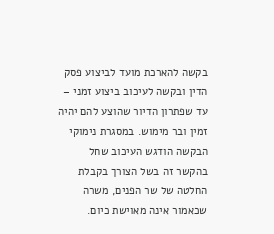בקשה להארכת מועד לביצוע פסק הדין ובקשה לעיכוב ביצוע זמני – עד שפתרון הדיור שהוצע להם יהיה זמין ובר מימוש. במסגרת נימוקי הבקשה הודגש העיכוב שחל בהקשר זה בשל הצורך בקבלת החלטה של שר הפנים, משרה שכאמור אינה מאוישת כיום.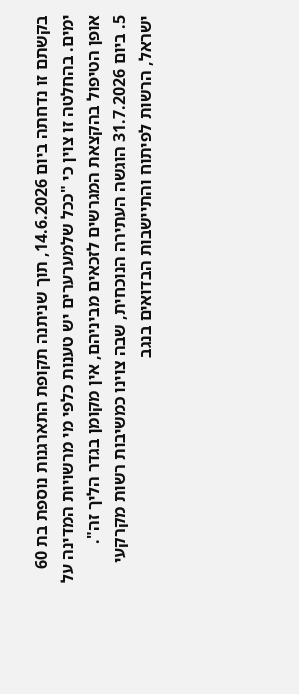בקשתם זו נדחתה ביום 14.6.2026, תוך שניתנה תקופת התארגנות נוספת בת 60 ימים. בהחלטה זו צוין כי "ככל שלמערערים יש טענות כלפי מי מרשויות המדינה על אופן הטיפול בהקצאת המגרשים לזכאים מביניהם, אין מקומן בגדר הליך זה".
5. ביום 31.7.2026 הוגשה העתירה הנוכחית, שבה צוינו כמשיבות רשות מקרקעי ישראל, הרשות לפיתוח והתיישבות הבדואים בנגב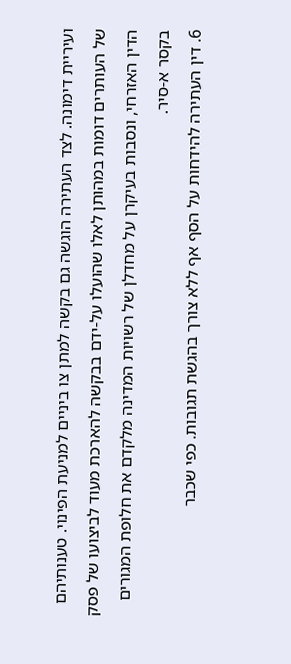ועיריית דימונה. לצד העתירה הוגשה גם בקשה למתן צו ביניים למניעת הפינוי. טענותיהם של העותרים דומות במהותן לאלו שהועלו על-ידם בבקשה להארכת מעוד לביצועו של פסק הדין האזרחי, ונסבות בעיקרן על מחדלן של רשויות המדינה מלקדם את חלופת המגורים בקסר א-סיר.
6. דין העתירה להידחות על הסף אף ללא צורך בהגשת תגובות. כפי שכבר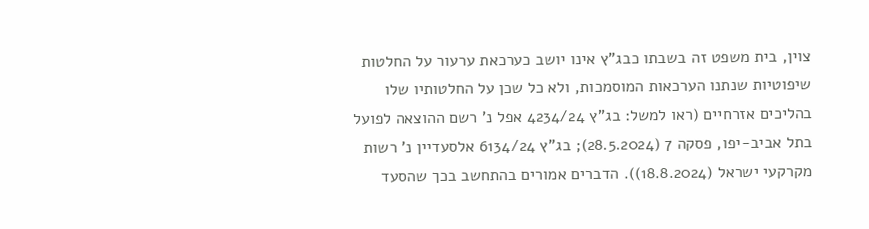צוין, בית משפט זה בשבתו כבג"ץ אינו יושב כערכאת ערעור על החלטות שיפוטיות שנתנו הערכאות המוסמכות, ולא כל שכן על החלטותיו שלו בהליכים אזרחיים (ראו למשל: בג"ץ 4234/24 אפל נ' רשם ההוצאה לפועל בתל אביב-יפו, פסקה 7 (28.5.2024); בג"ץ 6134/24 אלסעדיין נ' רשות מקרקעי ישראל (18.8.2024)). הדברים אמורים בהתחשב בכך שהסעד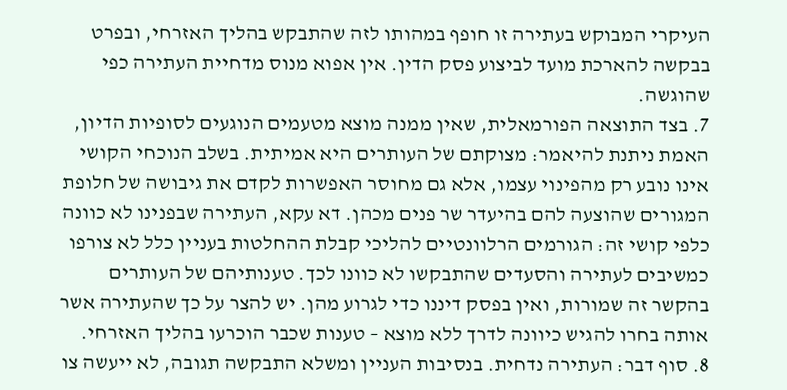העיקרי המבוקש בעתירה זו חופף במהותו לזה שהתבקש בהליך האזרחי, ובפרט בבקשה להארכת מועד לביצוע פסק הדין. אין אפוא מנוס מדחיית העתירה כפי שהוגשה.
7. בצד התוצאה הפורמאלית, שאין ממנה מוצא מטעמים הנוגעים לסופיות הדיון, האמת ניתנת להיאמר: מצוקתם של העותרים היא אמיתית. בשלב הנוכחי הקושי אינו נובע רק מהפינוי עצמו, אלא גם מחוסר האפשרות לקדם את גיבושה של חלופת המגורים שהוצעה להם בהיעדר שר פנים מכהן. דא עקא, העתירה שבפנינו לא כוונה כלפי קושי זה: הגורמים הרלוונטיים להליכי קבלת ההחלטות בעניין כלל לא צורפו כמשיבים לעתירה והסעדים שהתבקשו לא כוונו לכך. טענותיהם של העותרים בהקשר זה שמורות, ואין בפסק דיננו כדי לגרוע מהן. יש להצר על כך שהעתירה אשר אותה בחרו להגיש כיוונה לדרך ללא מוצא – טענות שכבר הוכרעו בהליך האזרחי.
8. סוף דבר: העתירה נדחית. בנסיבות העניין ומשלא התבקשה תגובה, לא ייעשה צו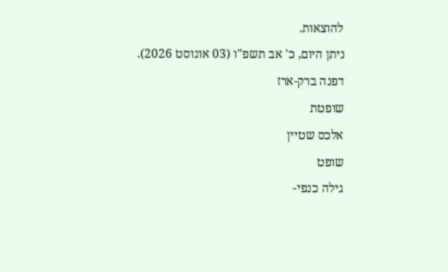להוצאות.
ניתן היום, כ' אב תשפ"ו (03 אוגוסט 2026).
דפנה ברק-ארז
שופטת
אלכס שטיין
שופט
גילה כנפי-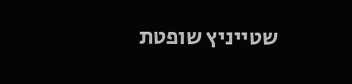שטייניץ שופטת